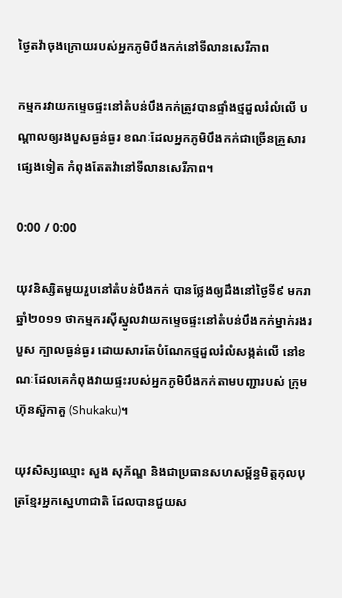ថ្ងៃតវ៉ាចុងក្រោយរបស់អ្នកភូមិបឹងកក់នៅទីលានសេរីភាព

កម្មករវាយកម្ទេចផ្ទះនៅតំបន់បឹងកក់ត្រូវបានផ្ទាំងថ្មដួលរំលំលើ បណ្ដាលឲ្យរងបួសធ្ងន់ធ្ងរ ខណៈដែលអ្នកភូមិបឹងកក់ជាច្រើនគ្រួសារផ្សេងទៀត កំពុងតែតវ៉ានៅទីលានសេរីភាព។

0:00 / 0:00

យុវនិស្សិតមួយរួបនៅតំបន់បឹងកក់ បានថ្លែងឲ្យដឹងនៅថ្ងៃទី៩ មករា ឆ្នាំ២០១១ ថាកម្មករស៊ីស្នូលវាយកម្ទេចផ្ទះនៅតំបន់បឹងកក់ម្នាក់រងរបួស ក្បាលធ្ងន់ធ្ងរ ដោយសារតែបំណែកថ្មដួលរំលំសង្កត់លើ នៅខណៈដែលគេកំពុងវាយផ្ទះរបស់អ្នកភូមិបឹងកក់តាមបញ្ជារបស់ ក្រុមហ៊ុនស៊ួកាគួ (Shukaku)។

យុវសិស្សឈ្មោះ សួង សុភ័ណ្ឌ និងជាប្រធានសហសម្ព័ន្ធមិត្តកុលបុត្រខ្មែរអ្នកស្នេហាជាតិ ដែលបានជួយស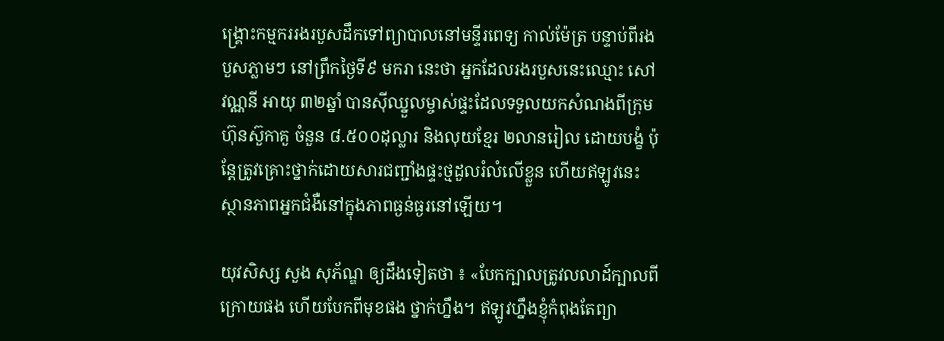ង្គ្រោះកម្មកររងរបួសដឹកទៅព្យាបាលនៅមន្ទីរពេទ្យ កាល់ម៉ែត្រ បន្ទាប់ពីរងបួសភ្លាមៗ នៅព្រឹកថ្ងៃទី៩ មករា នេះថា អ្នកដែលរងរបួសនេះឈ្មោះ សៅ វណ្ណនី អាយុ ៣២ឆ្នាំ បានស៊ីឈ្នួលម្ចាស់ផ្ទះដែលទទួលយកសំណងពីក្រុមហ៊ុនស៊ួកាគួ ចំនួន ៨.៥០០ដុល្លារ និងលុយខ្មែរ ២លានរៀល ដោយបង្ខំ ប៉ុន្តែត្រូវគ្រោះថ្នាក់ដោយសារជញ្ជាំងផ្ទះថ្មដួលរំលំលើខ្លួន ហើយឥឡូវនេះស្ថានភាពអ្នកជំងឺនៅក្នុងភាពធ្ងន់ធ្ងរនៅឡើយ។

យុវសិស្ស សួង សុភ័ណ្ឌ ឲ្យដឹងទៀតថា ៖ «បែកក្បាលត្រូវលលាដ៍ក្បាលពីក្រោយផង ហើយបែកពីមុខផង ថ្នាក់ហ្នឹង។ ឥឡូវហ្នឹងខ្ញុំកំពុងតែព្យា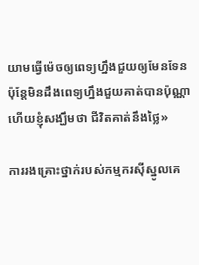យាមធ្វើម៉េចឲ្យពេទ្យហ្នឹងជួយឲ្យមែនទែន ប៉ុន្តែមិនដឹងពេទ្យហ្នឹងជួយគាត់បានប៉ុណ្ណា ហើយខ្ញុំសង្ឃឹមថា ជីវិតគាត់នឹងថ្លៃ»

ការរងគ្រោះថ្នាក់របស់កម្មករស៊ីស្នូលគេ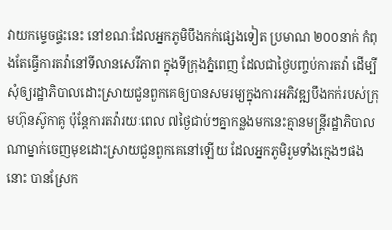វាយកម្ទេចផ្ទះនេះ នៅខណៈដែលអ្នកភូមិបឹងកក់ផ្សេងទៀត ប្រមាណ ២០០នាក់ កំពុងតែធ្វើការតវ៉ានៅទីលានសេរីភាព ក្នុងទីក្រុងភ្នំពេញ ដែលជាថ្ងៃបញ្ចប់ការតវ៉ា ដើម្បីសុំឲ្យរដ្ឋាភិបាលដោះស្រាយជួនពួកគេឲ្យបានសមរម្យក្នុងការអភិវឌ្ឍបឹងកក់របស់ក្រុមហ៊ុនស៊ូកាគូ ប៉ុន្តែការតវ៉ារយៈពេល ៧ថ្ងៃជាប់ៗគ្នាកន្លងមកនេះគ្មានមន្ត្រីរដ្ឋាភិបាលណាម្នាក់ចេញមុខដោះស្រាយជួនពួកគេនៅឡើយ ដែលអ្នកភូមិរួមទាំងក្មេងៗផងនោះ បានស្រែក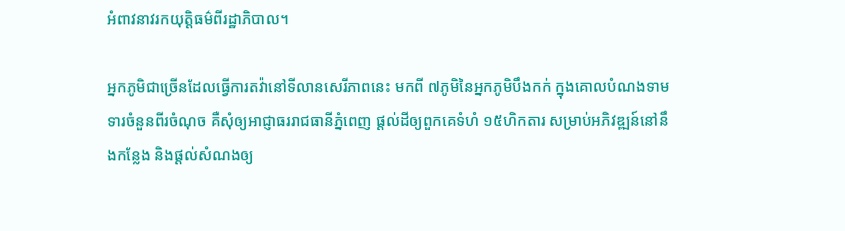អំពាវនាវរកយុត្តិធម៌ពីរដ្ឋាភិបាល។

អ្នកភូមិជាច្រើនដែលធ្វើការតវ៉ានៅទីលានសេរីភាពនេះ មកពី ៧ភូមិនៃអ្នកភូមិបឹងកក់ ក្នុងគោលបំណងទាមទារចំនួនពីរចំណុច គឺសុំឲ្យអាជ្ញាធររាជធានីភ្នំពេញ ផ្ដល់ដីឲ្យពួកគេទំហំ ១៥ហិកតារ សម្រាប់អភិវឌ្ឍន៍នៅនឹងកន្លែង និងផ្ដល់សំណងឲ្យ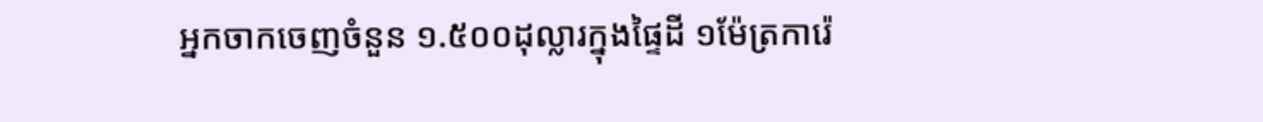អ្នកចាកចេញចំនួន ១.៥០០ដុល្លារក្នុងផ្ទៃដី ១ម៉ែត្រការ៉េ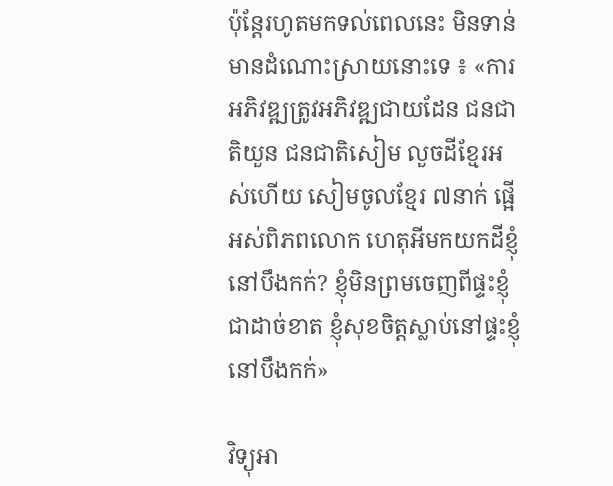ប៉ុន្តែរហូតមកទល់ពេលនេះ មិនទាន់មានដំណោះស្រាយនោះទេ ៖ «ការអភិវឌ្ឍត្រូវអភិវឌ្ឍជាយដែន ជនជាតិយួន ជនជាតិសៀម លួចដីខ្មែរអស់ហើយ សៀមចូលខ្មែរ ៧នាក់ ផ្អើអស់ពិភពលោក ហេតុអីមកយកដីខ្ញុំនៅបឹងកក់? ខ្ញុំមិនព្រមចេញពីផ្ទះខ្ញុំជាដាច់ខាត ខ្ញុំសុខចិត្ដស្លាប់នៅផ្ទះខ្ញុំនៅបឹងកក់»

វិទ្យុអា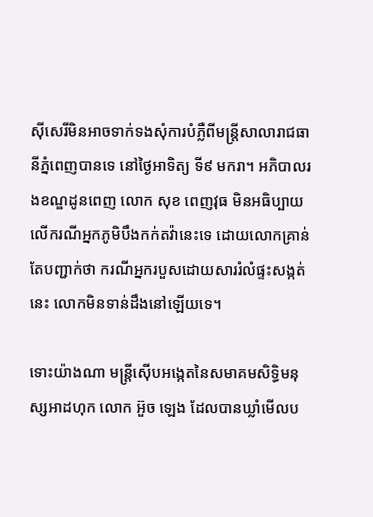ស៊ីសេរីមិនអាចទាក់ទងសុំការបំភ្លឺពីមន្ត្រីសាលារាជធានីភ្នំពេញបានទេ នៅថ្ងៃអាទិត្យ ទី៩ មករា។ អភិបាលរងខណ្ឌដូនពេញ លោក សុខ ពេញវុធ មិនអធិប្បាយលើករណីអ្នកភូមិបឹងកក់តវ៉ានេះទេ ដោយលោកគ្រាន់តែបញ្ជាក់ថា ករណីអ្នករបួសដោយសាររំលំផ្ទះសង្កត់នេះ លោកមិនទាន់ដឹងនៅឡើយទេ។

ទោះយ៉ាងណា មន្ត្រីស៊ើបអង្កេតនៃសមាគមសិទ្ធិមនុស្សអាដហុក លោក អ៊ួច ឡេង ដែលបានឃ្លាំមើលប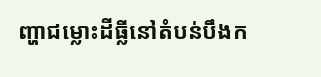ញ្ហាជម្លោះដីធ្លីនៅតំបន់បឹងក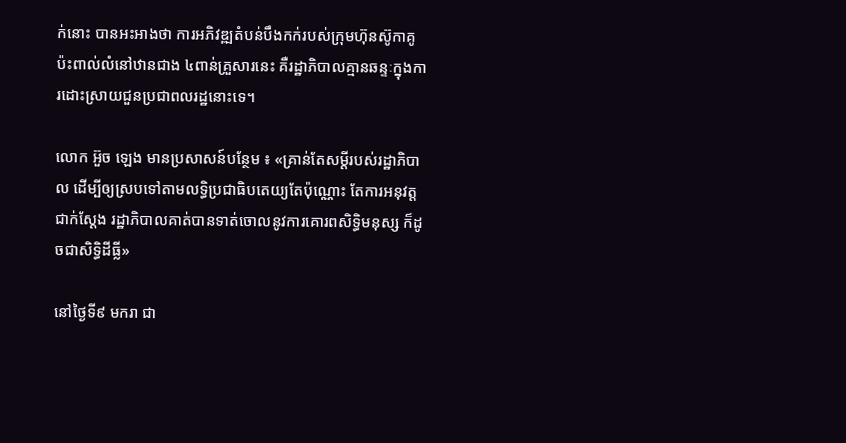ក់នោះ បានអះអាងថា ការអភិវឌ្ឍតំបន់បឹងកក់របស់ក្រុមហ៊ុនស៊ូកាគូ ប៉ះពាល់លំនៅឋានជាង ៤ពាន់គ្រួសារនេះ គឺរដ្ឋាភិបាលគ្មានឆន្ទៈក្នុងការដោះស្រាយជួនប្រជាពលរដ្ឋនោះទេ។

លោក អ៊ួច ឡេង មានប្រសាសន៍បន្ថែម ៖ «គ្រាន់តែសម្ដីរបស់រដ្ឋាភិបាល ដើម្បីឲ្យស្របទៅតាមលទ្ធិប្រជាធិបតេយ្យតែប៉ុណ្ណោះ តែការអនុវត្តជាក់ស្ដែង រដ្ឋាភិបាលគាត់បានទាត់ចោលនូវការគោរពសិទ្ធិមនុស្ស ក៏ដូចជាសិទ្ធិដីធ្លី»

នៅថ្ងៃទី៩ មករា ជា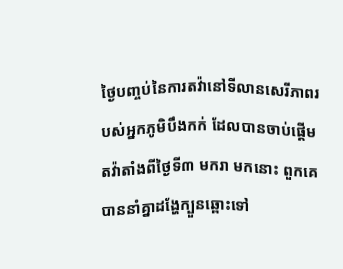ថ្ងៃបញ្ចប់នៃការតវ៉ានៅទីលានសេរីភាពរបស់អ្នកភូមិបឹងកក់ ដែលបានចាប់ផ្ដើមតវ៉ាតាំងពីថ្ងៃទី៣ មករា មកនោះ ពួកគេបាននាំគ្នាដង្ហែក្បួនឆ្ពោះទៅ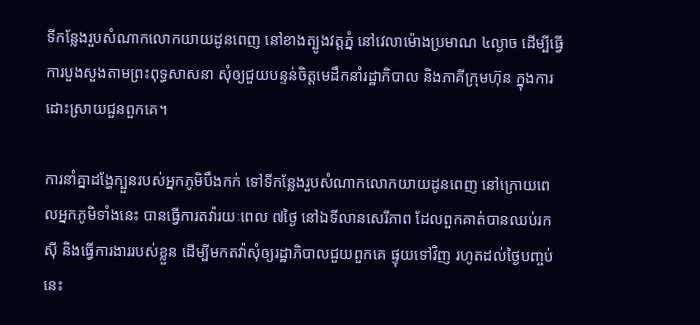ទីកន្លែងរួបសំណាកលោកយាយដូនពេញ នៅខាងត្បូងវត្តភ្នំ នៅវេលាម៉ោងប្រមាណ ៤ល្ងាច ដើម្បីធ្វើការបួងសួងតាមព្រះពុទ្ធសាសនា សុំឲ្យជួយបន្ទន់ចិត្តមេដឹកនាំរដ្ឋាភិបាល និងភាគីក្រុមហ៊ុន ក្នុងការដោះស្រាយជួនពួកគេ។

ការនាំគ្នាដង្ហែក្បួនរបស់អ្នកភូមិបឹងកក់ ទៅទីកន្លែងរួបសំណាកលោកយាយដូនពេញ នៅក្រោយពេលអ្នកភូមិទាំងនេះ បានធ្វើការតវ៉ារយៈពេល ៧ថ្ងៃ នៅឯទីលានសេរីភាព ដែលពួកគាត់បានឈប់រកស៊ី និងធ្វើការងាររបស់ខ្លួន ដើម្បីមកតវ៉ាសុំឲ្យរដ្ឋាភិបាលជួយពួកគេ ផ្ទុយទៅវិញ រហូតដល់ថ្ងៃបញ្ចប់នេះ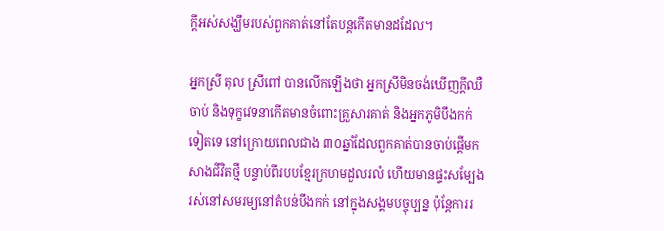ក្តីអស់សង្ឃឹមរបស់ពួកគាត់នៅតែបន្តកើតមានដដែល។

អ្នកស្រី តុល ស្រីពៅ បានលើកឡើងថា អ្នកស្រីមិនចង់ឃើញក្តីឈឺចាប់ និងទុក្ខវេទនាកើតមានចំពោះគ្រួសារគាត់ និងអ្នកភូមិបឹងកក់ទៀតទេ នៅក្រោយពេលជាង ៣០ឆ្នាំដែលពួកគាត់បានចាប់ផ្តើមកសាងជីវិតថ្មី បន្ទាប់ពីរបបខ្មែរក្រហមដួលរលំ ហើយមានផ្ទះសម្បែងរស់នៅសមរម្យនៅតំបន់បឹងកក់ នៅក្នុងសង្គមបច្ចុប្បន្ន ប៉ុន្តែការរ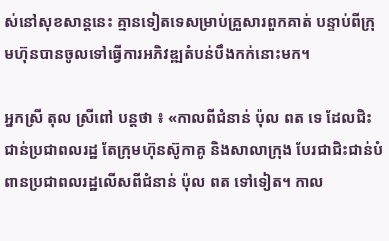ស់នៅសុខសាន្តនេះ គ្មានទៀតទេសម្រាប់គ្រួសារពួកគាត់ បន្ទាប់ពីក្រុមហ៊ុនបានចូលទៅធ្វើការអភិវឌ្ឍតំបន់បឹងកក់នោះមក។

អ្នកស្រី តុល ស្រីពៅ បន្តថា ៖ «កាលពីជំនាន់ ប៉ុល ពត ទេ ដែលជិះជាន់ប្រជាពលរដ្ឋ តែក្រុមហ៊ុនស៊ូកាគូ និងសាលាក្រុង បែរជាជិះជាន់បំពានប្រជាពលរដ្ឋលើសពីជំនាន់ ប៉ុល ពត ទៅទៀត។ កាល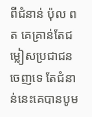ពីជំនាន់ ប៉ុល ពត គេគ្រាន់តែជម្លៀសប្រជាជនចេញទេ តែជំនាន់នេះគេបានបូម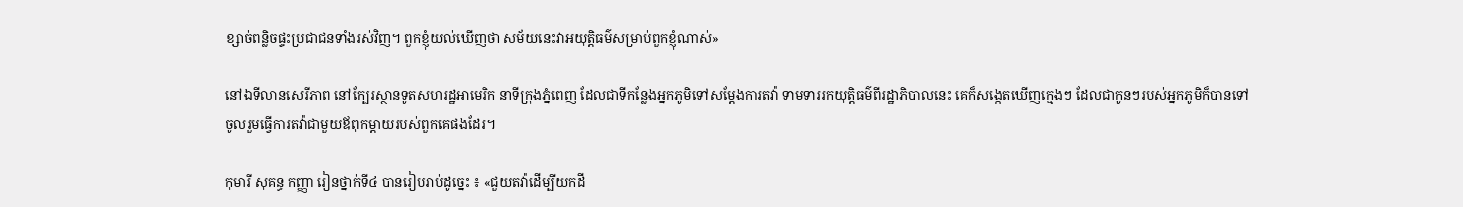ខ្សាច់ពន្លិចផ្ទះប្រជាជនទាំងរស់វិញ។ ពួកខ្ញុំយល់ឃើញថា សម័យនេះវាអយុត្តិធម៌សម្រាប់ពួកខ្ញុំណាស់»

នៅឯទីលានសេរីភាព នៅក្បែរស្ថានទូតសហរដ្ឋអាមេរិក នាទីក្រុងភ្នំពេញ ដែលជាទីកន្លែងអ្នកភូមិទៅសម្ដែងការតវ៉ា ទាមទាររកយុត្តិធម៌ពីរដ្ឋាភិបាលនេះ គេក៏សង្កេតឃើញក្មេងៗ ដែលជាកូនៗរបស់អ្នកភូមិក៏បានទៅចូលរួមធ្វើការតវ៉ាជាមួយឪពុកម្ដាយរបស់ពួកគេផងដែរ។

កុមារី សុគន្ធ កញ្ញា រៀនថ្នាក់ទី៤ បានរៀបរាប់ដូច្នេះ ៖ «ជួយតវ៉ាដើម្បីយកដី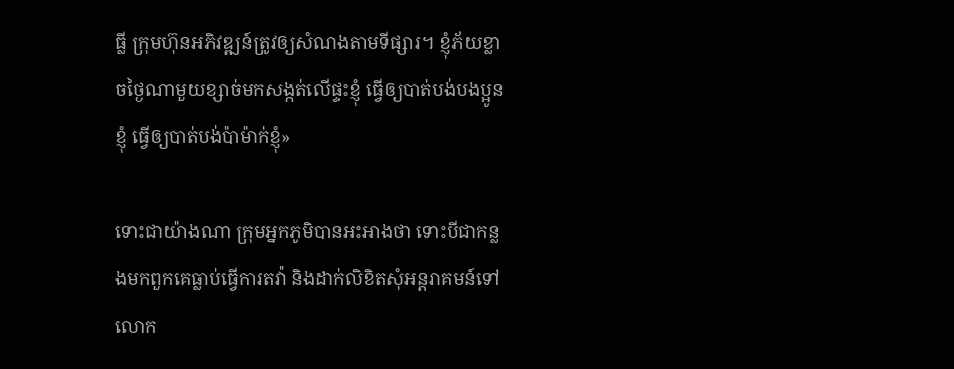ធ្លី ក្រុមហ៊ុនអភិវឌ្ឍន៍ត្រូវឲ្យសំណងតាមទីផ្សារ។ ខ្ញុំភ័យខ្លាចថ្ងៃណាមួយខ្សាច់មកសង្កត់លើផ្ទះខ្ញុំ ធ្វើឲ្យបាត់បង់បងប្អូនខ្ញុំ ធ្វើឲ្យបាត់បង់ប៉ាម៉ាក់ខ្ញុំ»

ទោះជាយ៉ាងណា ក្រុមអ្នកភូមិបានអះអាងថា ទោះបីជាកន្លងមកពួកគេធ្លាប់ធ្វើការតវ៉ា និងដាក់លិខិតសុំអន្តរាគមន៍ទៅលោក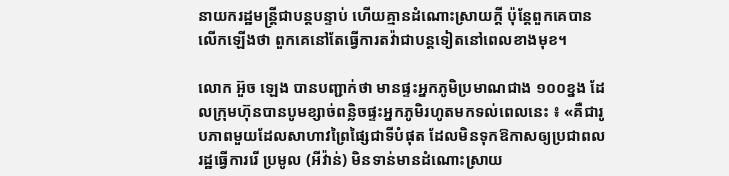នាយករដ្ឋមន្ត្រីជាបន្តបន្ទាប់ ហើយគ្មានដំណោះស្រាយក្តី ប៉ុន្តែពួកគេបានលើកឡើងថា ពួកគេនៅតែធ្វើការតវ៉ាជាបន្តទៀតនៅពេលខាងមុខ។

លោក អ៊ួច ឡេង បានបញ្ជាក់ថា មានផ្ទះអ្នកភូមិប្រមាណជាង ១០០ខ្នង ដែលក្រុមហ៊ុនបានបូមខ្សាច់ពន្លិចផ្ទះអ្នកភូមិរហូតមកទល់ពេលនេះ ៖ «គឺជារូបភាពមួយដែលសាហាវព្រៃផ្សៃជាទីបំផុត ដែលមិនទុកឱកាសឲ្យប្រជាពលរដ្ឋធ្វើការរើ ប្រមូល (អីវ៉ាន់) មិនទាន់មានដំណោះស្រាយ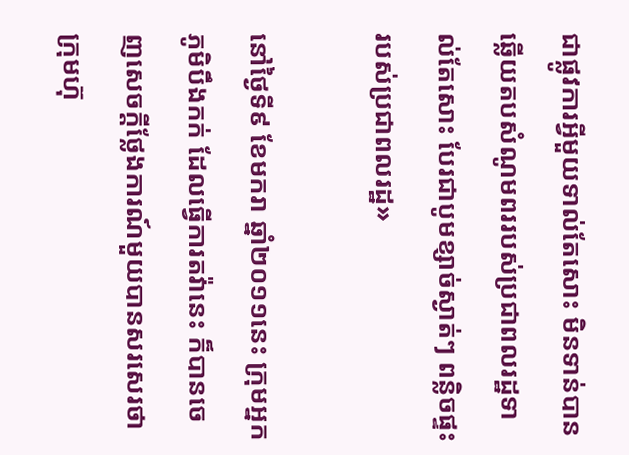ជាផ្លូវការអ្វីមួយទាល់តែសោះ មិនទាន់បានឆ្លើយតបសំណូមពររបស់ប្រជាពលរដ្ឋទាល់តែសោះ បែរជាបូមខ្សាច់ស្ងាត់ៗ ពន្លិចផ្ទះរបស់ប្រជាពលរដ្ឋ»

នៅថ្ងៃទី៩ ខែមករា ឆ្នាំ២០១១នេះ ក្រុមអ្នកភូមិបឹងកក់ ដែលធ្វើការតវ៉ានេះ ក៏បានចេញសេចក្ដីថ្លែងការណ៍មួយបានសរសេរថា ក្រុមហ៊ុ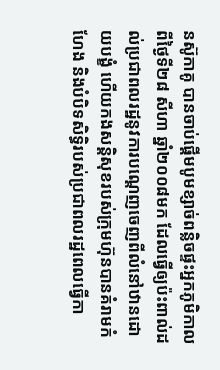នស៊ូកាគូ បានចាប់ផ្ដើមបូមខ្សាច់ពន្លិចផ្ទះអ្នកភូមិកាលពីថ្ងៃទី២៨ សីហា ឆ្នាំ២០០៨មក ដែលធ្វើឲ្យប៉ះពាល់ដល់ប្រជាពលរដ្ឋនូវការបណ្ដេញចេញពីលំនៅឋានដោយបង្ខំ ហើយកងសន្តិសុខរបស់ក្រុមហ៊ុនបានគំរាមកំហែង និងបំបិទសិទ្ធិរបស់ប្រជាពលរដ្ឋពេលធ្វើកា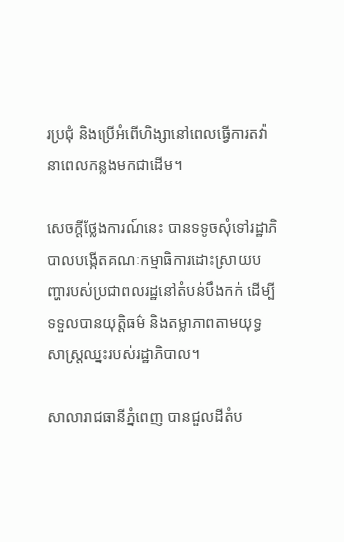រប្រជុំ និងប្រើអំពើហិង្សានៅពេលធ្វើការតវ៉ានាពេលកន្លងមកជាដើម។

សេចក្ដីថ្លែងការណ៍នេះ បានទទូចសុំទៅរដ្ឋាភិបាលបង្កើតគណៈកម្មាធិការដោះស្រាយបញ្ហារបស់ប្រជាពលរដ្ឋនៅតំបន់បឹងកក់ ដើម្បីទទួលបានយុត្តិធម៌ និងតម្លាភាពតាមយុទ្ធសាស្ត្រឈ្នះរបស់រដ្ឋាភិបាល។

សាលារាជធានីភ្នំពេញ បានជួលដីតំប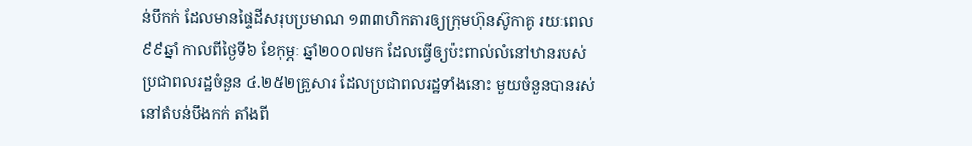ន់បឹកក់ ដែលមានផ្ទៃដីសរុបប្រមាណ ១៣៣ហិកតារឲ្យក្រុមហ៊ុនស៊ូកាគូ រយៈពេល ៩៩ឆ្នាំ កាលពីថ្ងៃទី៦ ខែកុម្ភៈ ឆ្នាំ២០០៧មក ដែលធ្វើឲ្យប៉ះពាល់លំនៅឋានរបស់ប្រជាពលរដ្ឋចំនួន ៤.២៥២គ្រួសារ ដែលប្រជាពលរដ្ឋទាំងនោះ មួយចំនួនបានរស់នៅតំបន់បឹងកក់ តាំងពី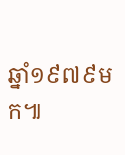ឆ្នាំ១៩៧៩មក៕